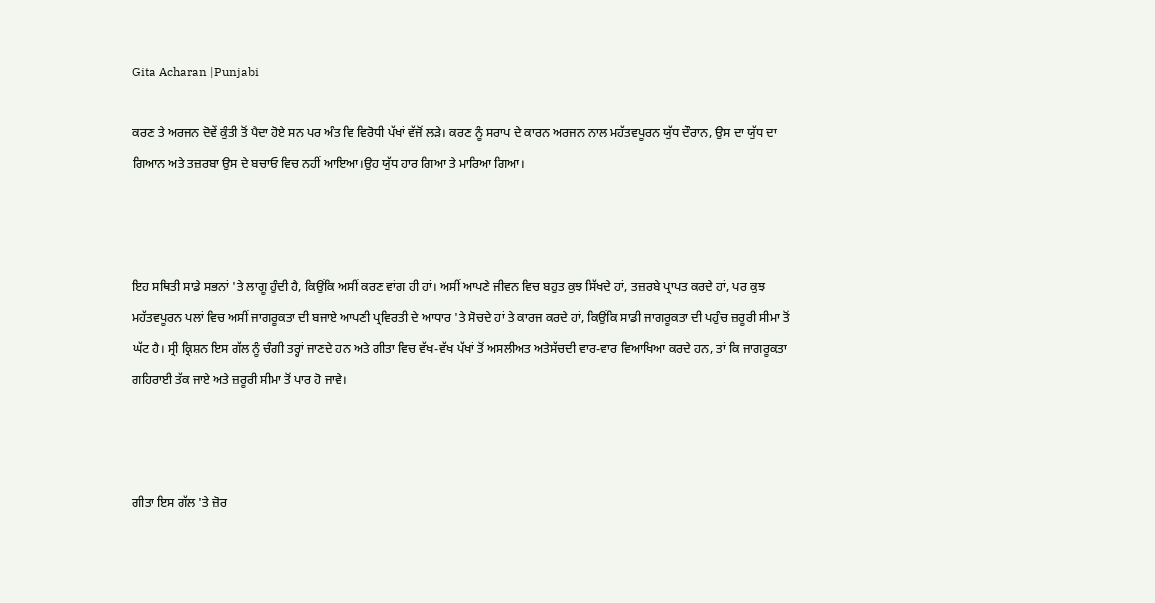Gita Acharan |Punjabi

ਕਰਣ ਤੇ ਅਰਜਨ ਦੋਵੇਂ ਕੁੰਤੀ ਤੋਂ ਪੈਦਾ ਹੋਏ ਸਨ ਪਰ ਅੰਤ ਵਿ ਵਿਰੋਧੀ ਪੱਖਾਂ ਵੱਜੋਂ ਲੜੇ। ਕਰਣ ਨੂੰ ਸਰਾਪ ਦੇ ਕਾਰਨ ਅਰਜਨ ਨਾਲ ਮਹੱਤਵਪੂਰਨ ਯੁੱਧ ਦੌਰਾਨ, ਉਸ ਦਾ ਯੁੱਧ ਦਾ ਗਿਆਨ ਅਤੇ ਤਜ਼ਰਬਾ ਉਸ ਦੇ ਬਚਾਓ ਵਿਚ ਨਹੀਂ ਆਇਆ।ਉਹ ਯੁੱਧ ਹਾਰ ਗਿਆ ਤੇ ਮਾਰਿਆ ਗਿਆ।



ਇਹ ਸਥਿਤੀ ਸਾਡੇ ਸਭਨਾਂ 'ਤੇ ਲਾਗੂ ਹੁੰਦੀ ਹੈ, ਕਿਉਂਕਿ ਅਸੀਂ ਕਰਣ ਵਾਂਗ ਹੀ ਹਾਂ। ਅਸੀਂ ਆਪਣੇ ਜੀਵਨ ਵਿਚ ਬਹੁਤ ਕੁਝ ਸਿੱਖਦੇ ਹਾਂ, ਤਜ਼ਰਬੇ ਪ੍ਰਾਪਤ ਕਰਦੇ ਹਾਂ, ਪਰ ਕੁਝ ਮਹੱਤਵਪੂਰਨ ਪਲਾਂ ਵਿਚ ਅਸੀਂ ਜਾਗਰੂਕਤਾ ਦੀ ਬਜਾਏ ਆਪਣੀ ਪ੍ਰਵਿਰਤੀ ਦੇ ਆਧਾਰ 'ਤੇ ਸੋਚਦੇ ਹਾਂ ਤੇ ਕਾਰਜ ਕਰਦੇ ਹਾਂ, ਕਿਉਂਕਿ ਸਾਡੀ ਜਾਗਰੂਕਤਾ ਦੀ ਪਹੁੰਚ ਜ਼ਰੂਰੀ ਸੀਮਾ ਤੋਂ ਘੱਟ ਹੈ। ਸ੍ਰੀ ਕ੍ਰਿਸ਼ਨ ਇਸ ਗੱਲ ਨੂੰ ਚੰਗੀ ਤਰ੍ਹਾਂ ਜਾਣਦੇ ਹਨ ਅਤੇ ਗੀਤਾ ਵਿਚ ਵੱਖ-ਵੱਖ ਪੱਖਾਂ ਤੋਂ ਅਸਲੀਅਤ ਅਤੇਸੱਚਦੀ ਵਾਰ-ਵਾਰ ਵਿਆਖਿਆ ਕਰਦੇ ਹਨ, ਤਾਂ ਕਿ ਜਾਗਰੂਕਤਾ ਗਹਿਰਾਈ ਤੱਕ ਜਾਏ ਅਤੇ ਜ਼ਰੂਰੀ ਸੀਮਾ ਤੋਂ ਪਾਰ ਹੋ ਜਾਵੇ।



ਗੀਤਾ ਇਸ ਗੱਲ 'ਤੇ ਜ਼ੋਰ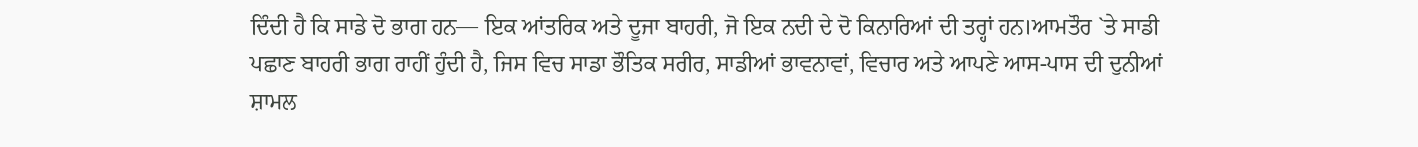ਦਿੰਦੀ ਹੈ ਕਿ ਸਾਡੇ ਦੋ ਭਾਗ ਹਨ— ਇਕ ਆਂਤਰਿਕ ਅਤੇ ਦੂਜਾ ਬਾਹਰੀ, ਜੋ ਇਕ ਨਦੀ ਦੇ ਦੋ ਕਿਨਾਰਿਆਂ ਦੀ ਤਰ੍ਹਾਂ ਹਨ।ਆਮਤੌਰ `ਤੇ ਸਾਡੀ ਪਛਾਣ ਬਾਹਰੀ ਭਾਗ ਰਾਹੀਂ ਹੁੰਦੀ ਹੈ, ਜਿਸ ਵਿਚ ਸਾਡਾ ਭੌਤਿਕ ਸਰੀਰ, ਸਾਡੀਆਂ ਭਾਵਨਾਵਾਂ, ਵਿਚਾਰ ਅਤੇ ਆਪਣੇ ਆਸ-ਪਾਸ ਦੀ ਦੁਨੀਆਂ ਸ਼ਾਮਲ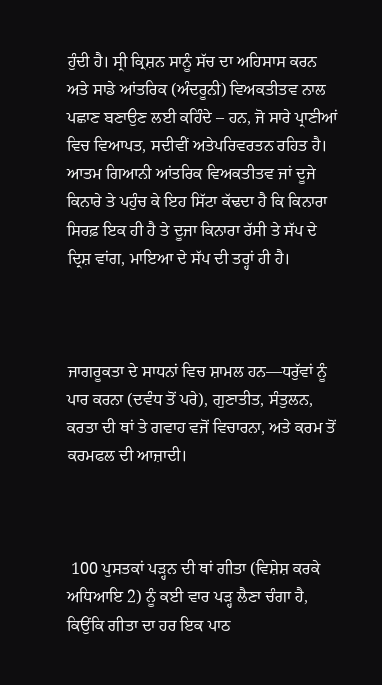ਹੁੰਦੀ ਹੈ। ਸ੍ਰੀ ਕ੍ਰਿਸ਼ਨ ਸਾਨੂੰ ਸੱਚ ਦਾ ਅਹਿਸਾਸ ਕਰਨ ਅਤੇ ਸਾਡੇ ਆਂਤਰਿਕ (ਅੰਦਰੂਨੀ) ਵਿਅਕਤੀਤਵ ਨਾਲ ਪਛਾਣ ਬਣਾਉਣ ਲਈ ਕਹਿੰਦੇ – ਹਨ, ਜੋ ਸਾਰੇ ਪ੍ਰਾਣੀਆਂ ਵਿਚ ਵਿਆਪਤ, ਸਦੀਵੀਂ ਅਤੇਪਰਿਵਰਤਨ ਰਹਿਤ ਹੈ। ਆਤਮ ਗਿਆਨੀ ਆਂਤਰਿਕ ਵਿਅਕਤੀਤਵ ਜਾਂ ਦੂਜੇ ਕਿਨਾਰੇ ਤੇ ਪਹੁੰਚ ਕੇ ਇਹ ਸਿੱਟਾ ਕੱਢਦਾ ਹੈ ਕਿ ਕਿਨਾਰਾ ਸਿਰਫ਼ ਇਕ ਹੀ ਹੈ ਤੇ ਦੂਜਾ ਕਿਨਾਰਾ ਰੱਸੀ ਤੇ ਸੱਪ ਦੇ ਦ੍ਰਿਸ਼ ਵਾਂਗ, ਮਾਇਆ ਦੇ ਸੱਪ ਦੀ ਤਰ੍ਹਾਂ ਹੀ ਹੈ।



ਜਾਗਰੂਕਤਾ ਦੇ ਸਾਧਨਾਂ ਵਿਚ ਸ਼ਾਮਲ ਹਨ—ਧਰੁੱਵਾਂ ਨੂੰ ਪਾਰ ਕਰਨਾ (ਦਵੰਧ ਤੋਂ ਪਰੇ), ਗੁਣਾਤੀਤ, ਸੰਤੁਲਨ, ਕਰਤਾ ਦੀ ਥਾਂ ਤੇ ਗਵਾਹ ਵਜੋਂ ਵਿਚਾਰਨਾ, ਅਤੇ ਕਰਮ ਤੋਂ ਕਰਮਫਲ ਦੀ ਆਜ਼ਾਦੀ।



 100 ਪੁਸਤਕਾਂ ਪੜ੍ਹਨ ਦੀ ਥਾਂ ਗੀਤਾ (ਵਿਸ਼ੇਸ਼ ਕਰਕੇ ਅਧਿਆਇ 2) ਨੂੰ ਕਈ ਵਾਰ ਪੜ੍ਹ ਲੈਣਾ ਚੰਗਾ ਹੈ, ਕਿਉਂਕਿ ਗੀਤਾ ਦਾ ਹਰ ਇਕ ਪਾਠ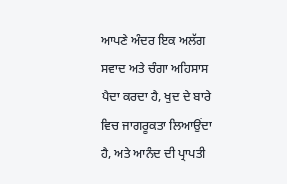ਆਪਣੇ ਅੰਦਰ ਇਕ ਅਲੱਗ ਸਵਾਦ ਅਤੇ ਚੰਗਾ ਅਹਿਸਾਸ ਪੈਦਾ ਕਰਦਾ ਹੈ, ਖੁਦ ਦੇ ਬਾਰੇ ਵਿਚ ਜਾਗਰੂਕਤਾ ਲਿਆਉਂਦਾ ਹੈ, ਅਤੇ ਆਨੰਦ ਦੀ ਪ੍ਰਾਪਤੀ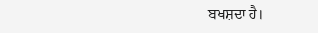ਬਖਸ਼ਦਾ ਹੈ।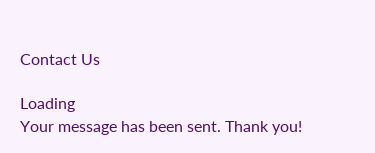Contact Us

Loading
Your message has been sent. Thank you!